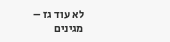לא עוד גז – מגינים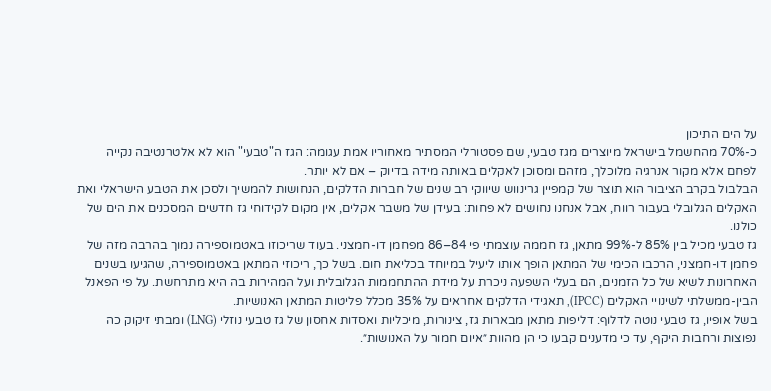על הים התיכון
כ-70% מהחשמל בישראל מיוצרים מגז טבעי, שם פסטורלי המסתיר מאחוריו אמת עגומה: הגז ה"טבעי" הוא לא אלטרנטיבה נקייה לפחם אלא מקור אנרגיה מלוכלך, מזהם ומסוכן לאקלים באותה מידה בדיוק – אם לא יותר.
הבלבול בקרב הציבור הוא תוצר של קמפיין גרינווש שיווקי רב שנים של חברות הדלקים, הנחושות להמשיך ולסכן את הטבע הישראלי ואת האקלים הגלובלי בעבור רווח, אבל אנחנו נחושים לא פחות: בעידן של משבר אקלים, אין מקום לקידוחי גז חדשים המסכנים את הים של כולנו.
גז טבעי מכיל בין 85% ל-99% מתאן, גז חממה עוצמתי פי 84–86 מפחמן דו-חמצני. בעוד שריכוזו באטמוספירה נמוך בהרבה מזה של פחמן דו-חמצני, הרכבו הכימי של המתאן הופך אותו ליעיל במיוחד בכליאת חום. בשל כך, ריכוזי המתאן באטמוספירה, שהגיעו בשנים האחרונות לשיא של כל הזמנים, הם בעלי השפעה ניכרת על מידת ההתחממות הגלובלית ועל המהירות בה היא מתרחשת. על פי הפאנל הבין-ממשלתי לשינויי האקלים (IPCC), תאגידי הדלקים אחראים על 35% מכלל פליטות המתאן האנושיות.
בשל אופיו, גז טבעי נוטה לדלוף: דליפות מתאן מבארות גז, צינורות, מיכליות ואסדות אחסון של גז טבעי נוזלי (LNG) ומבתי זיקוק כה נפוצות ורחבות היקף, עד כי מדענים קבעו כי הן מהוות ״איום חמור על האנושות״.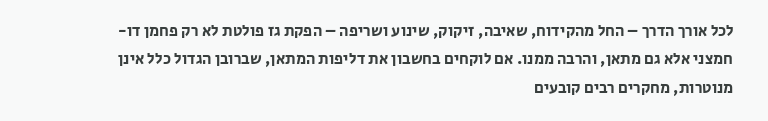לכל אורך הדרך – החל מהקידוח, שאיבה, זיקוק, שינוע ושריפה – הפקת גז פולטת לא רק פחמן דו-חמצני אלא גם מתאן, והרבה ממנו. אם לוקחים בחשבון את דליפות המתאן, שברובן הגדול כלל אינן מנוטרות, מחקרים רבים קובעים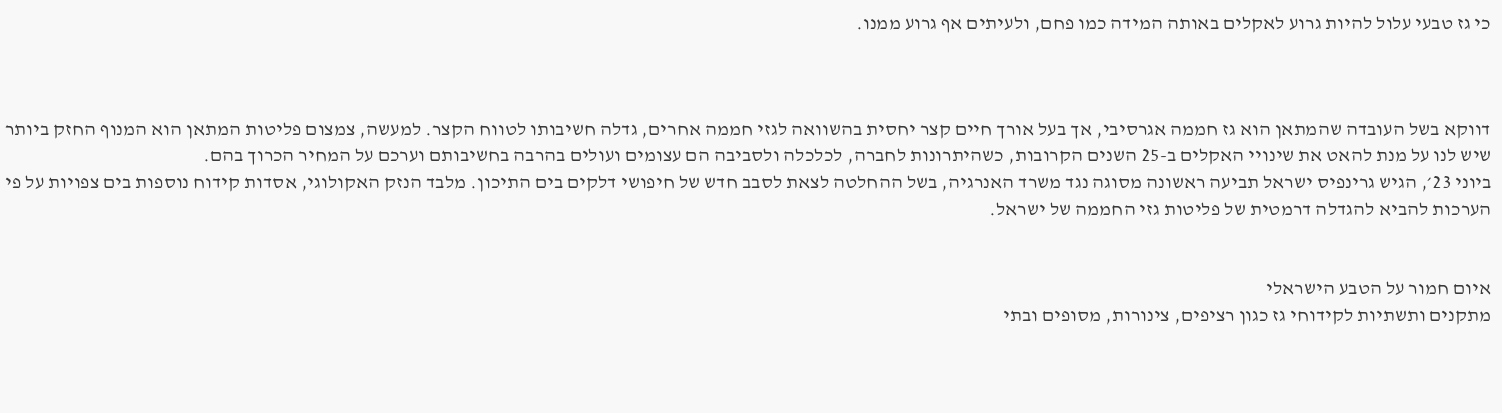כי גז טבעי עלול להיות גרוע לאקלים באותה המידה כמו פחם, ולעיתים אף גרוע ממנו.



דווקא בשל העובדה שהמתאן הוא גז חממה אגרסיבי, אך בעל אורך חיים קצר יחסית בהשוואה לגזי חממה אחרים, גדלה חשיבותו לטווח הקצר. למעשה, צמצום פליטות המתאן הוא המנוף החזק ביותר שיש לנו על מנת להאט את שינויי האקלים ב-25 השנים הקרובות, כשהיתרונות לחברה, לכלכלה ולסביבה הם עצומים ועולים בהרבה בחשיבותם וערכם על המחיר הכרוך בהם.
ביוני 23׳, הגיש גרינפיס ישראל תביעה ראשונה מסוגה נגד משרד האנרגיה, בשל ההחלטה לצאת לסבב חדש של חיפושי דלקים בים התיכון. מלבד הנזק האקולוגי, אסדות קידוח נוספות בים צפויות על פי הערכות להביא להגדלה דרמטית של פליטות גזי החממה של ישראל.


איום חמור על הטבע הישראלי
מתקנים ותשתיות לקידוחי גז כגון רציפים, צינורות, מסופים ובתי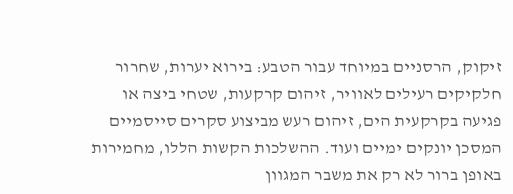זיקוק, הרסניים במיוחד עבור הטבע: בירוא יערות, שחרור חלקיקים רעילים לאוויר, זיהום קרקעות, שטחי ביצה או פגיעה בקרקעית הים, זיהום רעש מביצוע סקרים סייסמיים המסכן יונקים ימיים ועוד. ההשלכות הקשות הללו, מחמירות באופן ברור לא רק את משבר המגוון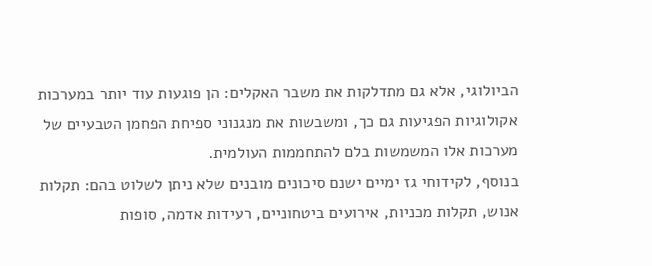הביולוגי, אלא גם מתדלקות את משבר האקלים: הן פוגעות עוד יותר במערכות אקולוגיות הפגיעות גם כך, ומשבשות את מנגנוני ספיחת הפחמן הטבעיים של מערכות אלו המשמשות בלם להתחממות העולמית.
בנוסף, לקידוחי גז ימיים ישנם סיכונים מובנים שלא ניתן לשלוט בהם: תקלות אנוש, תקלות מכניות, אירועים ביטחוניים, רעידות אדמה, סופות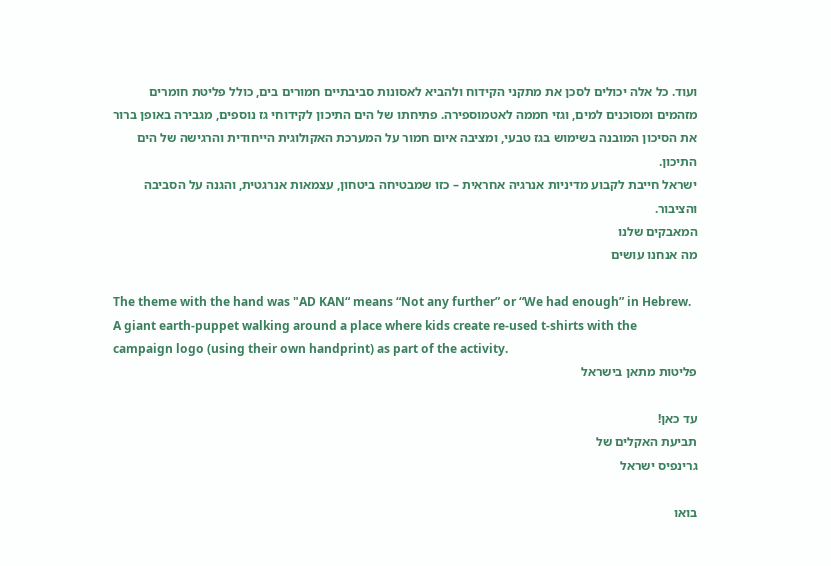ועוד. כל אלה יכולים לסכן את מתקני הקידוח ולהביא לאסונות סביבתיים חמורים בים, כולל פליטת חומרים מזהמים ומסוכנים למים, וגזי חממה לאטמוספירה. פתיחתו של הים התיכון לקידוחי גז נוספים, מגבירה באופן ברור את הסיכון המובנה בשימוש בגז טבעי, ומציבה איום חמור על המערכת האקולוגית הייחודית והרגישה של הים התיכון.
ישראל חייבת לקבוע מדיניות אנרגיה אחראית – כזו שמבטיחה ביטחון, עצמאות אנרגטית, והגנה על הסביבה והציבור.
המאבקים שלנו
מה אנחנו עושים

The theme with the hand was "AD KAN“ means “Not any further” or “We had enough” in Hebrew.
A giant earth-puppet walking around a place where kids create re-used t-shirts with the campaign logo (using their own handprint) as part of the activity.
פליטות מתאן בישראל

עד כאן!
תביעת האקלים של
גרינפיס ישראל

בואו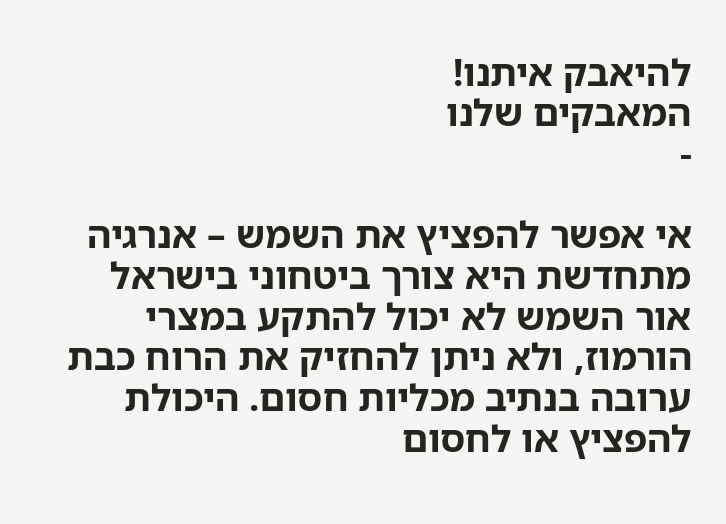להיאבק איתנו!
המאבקים שלנו
-

אי אפשר להפציץ את השמש – אנרגיה מתחדשת היא צורך ביטחוני בישראל
אור השמש לא יכול להתקע במצרי הורמוז, ולא ניתן להחזיק את הרוח כבת ערובה בנתיב מכליות חסום. היכולת להפציץ או לחסום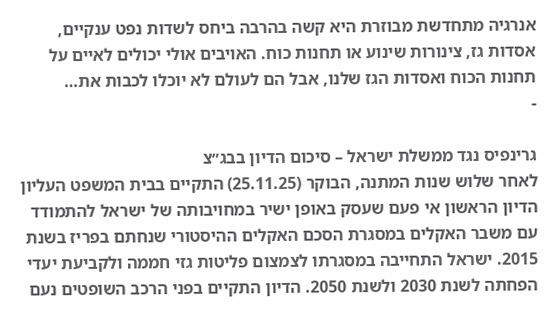אנרגיה מתחדשת מבוזרת היא קשה בהרבה ביחס לשדות נפט ענקיים, אסדות גז, צינורות שינוע או תחנות כוח. האויבים אולי יכולים לאיים על תחנות הכוח ואסדות הגז שלנו, אבל הם לעולם לא יוכלו לכבות את…
-

גרינפיס נגד ממשלת ישראל – סיכום הדיון בבג״צ
לאחר שלוש שנות המתנה, הבוקר (25.11.25) התקיים בבית המשפט העליון הדיון הראשון אי פעם שעסק באופן ישיר במחויבותה של ישראל להתמודד עם משבר האקלים במסגרת הסכם האקלים ההיסטורי שנחתם בפריז בשנת 2015. ישראל התחייבה במסגרתו לצמצום פליטות גזי חממה ולקביעת יעדי הפחתה לשנת 2030 ולשנת 2050. הדיון התקיים בפני הרכב השופטים נעם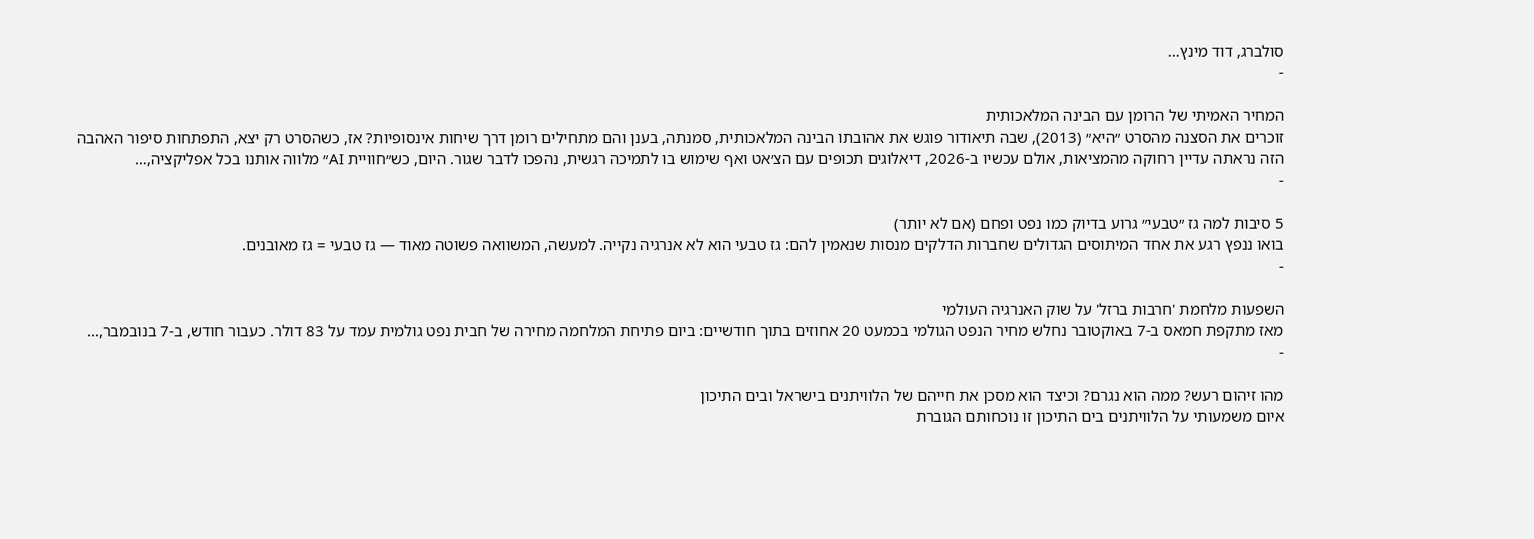סולברג, דוד מינץ…
-

המחיר האמיתי של הרומן עם הבינה המלאכותית
זוכרים את הסצנה מהסרט ״היא״ (2013), שבה תיאודור פוגש את אהובתו הבינה המלאכותית, סמנתה, בענן והם מתחילים רומן דרך שיחות אינסופיות? אז, כשהסרט רק יצא, התפתחות סיפור האהבה הזה נראתה עדיין רחוקה מהמציאות, אולם עכשיו ב-2026, דיאלוגים תכופים עם הצ׳אט ואף שימוש בו לתמיכה רגשית, נהפכו לדבר שגור. היום, כש״חוויית AI״ מלווה אותנו בכל אפליקציה,…
-

5 סיבות למה גז ״טבעי״ גרוע בדיוק כמו נפט ופחם (אם לא יותר)
בואו ננפץ רגע את אחד המיתוסים הגדולים שחברות הדלקים מנסות שנאמין להם: גז טבעי הוא לא אנרגיה נקייה. למעשה, המשוואה פשוטה מאוד — גז טבעי = גז מאובנים.
-

השפעות מלחמת 'חרבות ברזל' על שוק האנרגיה העולמי
מאז מתקפת חמאס ב-7 באוקטובר נחלש מחיר הנפט הגולמי בכמעט 20 אחוזים בתוך חודשיים: ביום פתיחת המלחמה מחירה של חבית נפט גולמית עמד על 83 דולר. כעבור חודש, ב-7 בנובמבר,…
-

מהו זיהום רעש? ממה הוא נגרם? וכיצד הוא מסכן את חייהם של הלוויתנים בישראל ובים התיכון
איום משמעותי על הלוויתנים בים התיכון זו נוכחותם הגוברת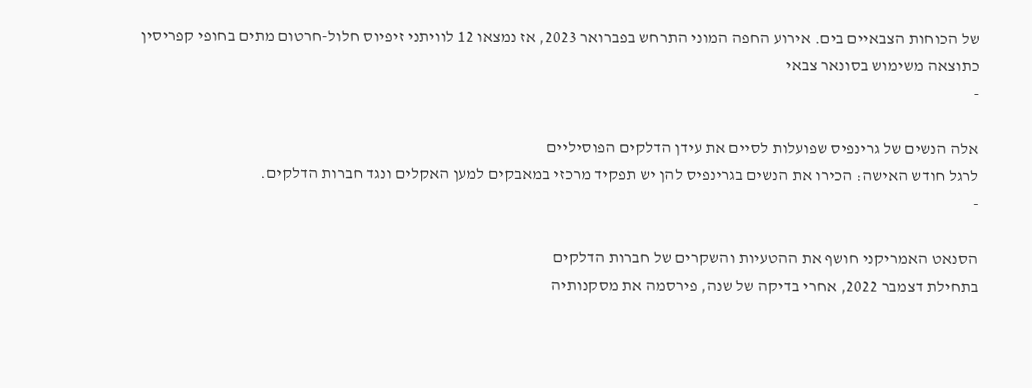של הכוחות הצבאיים בים. אירוע החפה המוני התרחש בפברואר 2023, אז נמצאו 12 לוויתני זיפיוס חלול-חרטום מתים בחופי קפריסין כתוצאה משימוש בסונאר צבאי
-

אלה הנשים של גרינפיס שפועלות לסיים את עידן הדלקים הפוסיליים
לרגל חודש האישה: הכירו את הנשים בגרינפיס להן יש תפקיד מרכזי במאבקים למען האקלים ונגד חברות הדלקים.
-

הסנאט האמריקני חושף את ההטעיות והשקרים של חברות הדלקים
בתחילת דצמבר 2022, אחרי בדיקה של שנה, פירסמה את מסקנותיה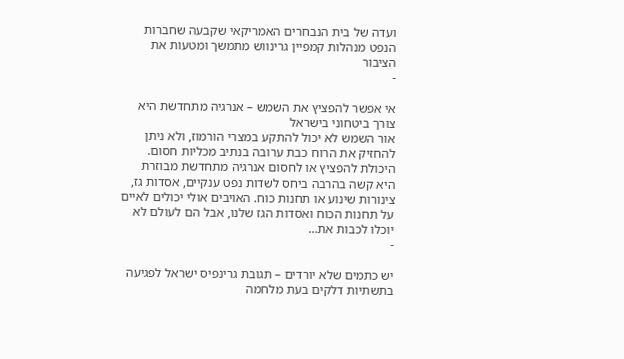ועדה של בית הנבחרים האמריקאי שקבעה שחברות הנפט מנהלות קמפיין גרינווש מתמשך ומטעות את הציבור
-

אי אפשר להפציץ את השמש – אנרגיה מתחדשת היא צורך ביטחוני בישראל
אור השמש לא יכול להתקע במצרי הורמוז, ולא ניתן להחזיק את הרוח כבת ערובה בנתיב מכליות חסום. היכולת להפציץ או לחסום אנרגיה מתחדשת מבוזרת היא קשה בהרבה ביחס לשדות נפט ענקיים, אסדות גז, צינורות שינוע או תחנות כוח. האויבים אולי יכולים לאיים על תחנות הכוח ואסדות הגז שלנו, אבל הם לעולם לא יוכלו לכבות את…
-

יש כתמים שלא יורדים – תגובת גרינפיס ישראל לפגיעה בתשתיות דלקים בעת מלחמה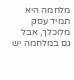מלחמה היא תמיד עסק מלוכלך, אבל גם במלחמה יש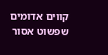קווים אדומים שפשוט אסור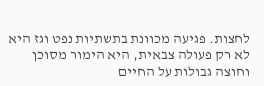לחצות. פגיעה מכוונת בתשתיות נפט וגז היא לא רק פעולה צבאית, היא הימור מסוכן וחוצה גבולות על החיים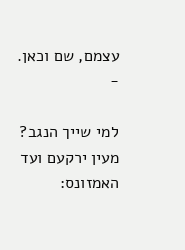עצמם, שם וכאן.
-

למי שייך הנגב?
מעין ירקעם ועד האמזונס: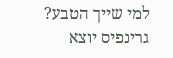למי שייך הטבע? גרינפיס יוצא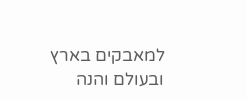למאבקים בארץ ובעולם והנה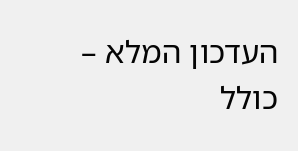העדכון המלא – כולל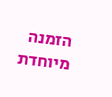הזמנה מיוחדת